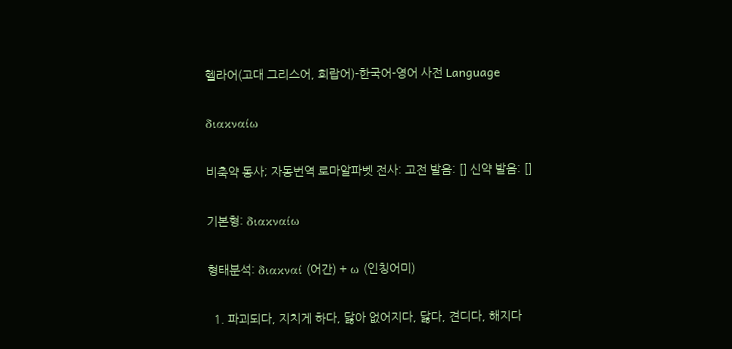헬라어(고대 그리스어, 희랍어)-한국어-영어 사전 Language

διακναίω

비축약 동사; 자동번역 로마알파벳 전사: 고전 발음: [] 신약 발음: []

기본형: διακναίω

형태분석: διακναί (어간) + ω (인칭어미)

  1. 파괴되다, 지치게 하다, 닳아 없어지다, 닳다, 견디다, 해지다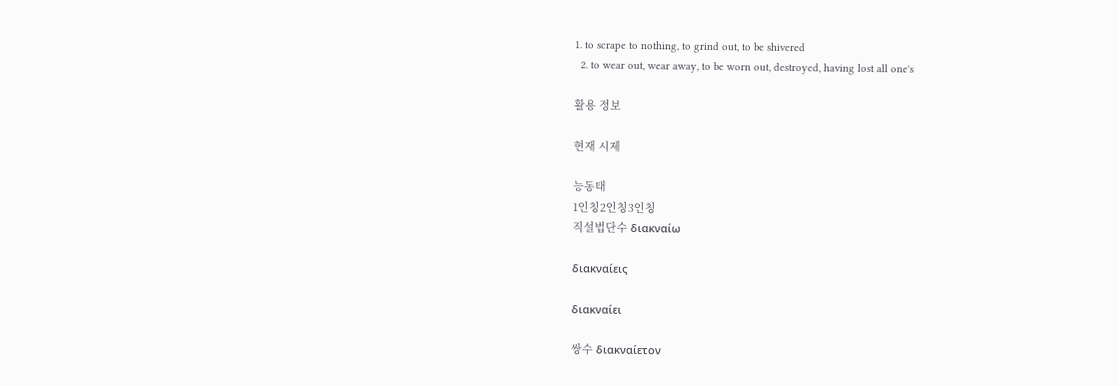1. to scrape to nothing, to grind out, to be shivered
  2. to wear out, wear away, to be worn out, destroyed, having lost all one's

활용 정보

현재 시제

능동태
1인칭2인칭3인칭
직설법단수 διακναίω

διακναίεις

διακναίει

쌍수 διακναίετον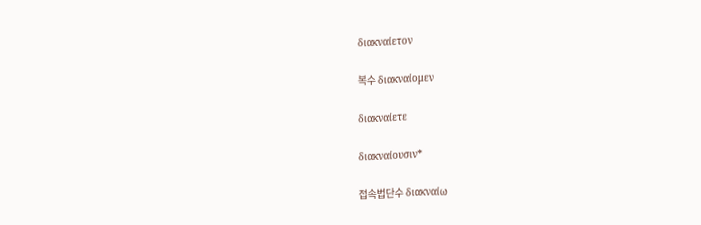διακναίετον

복수 διακναίομεν

διακναίετε

διακναίουσιν*

접속법단수 διακναίω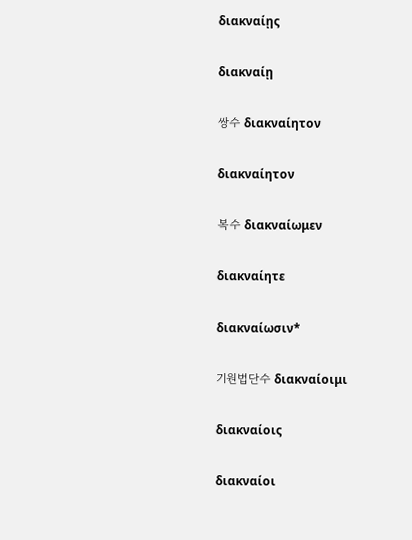διακναίῃς

διακναίῃ

쌍수 διακναίητον

διακναίητον

복수 διακναίωμεν

διακναίητε

διακναίωσιν*

기원법단수 διακναίοιμι

διακναίοις

διακναίοι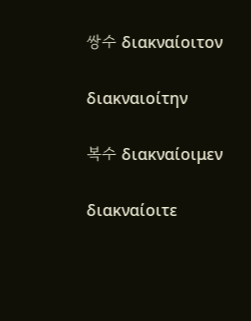쌍수 διακναίοιτον

διακναιοίτην

복수 διακναίοιμεν

διακναίοιτε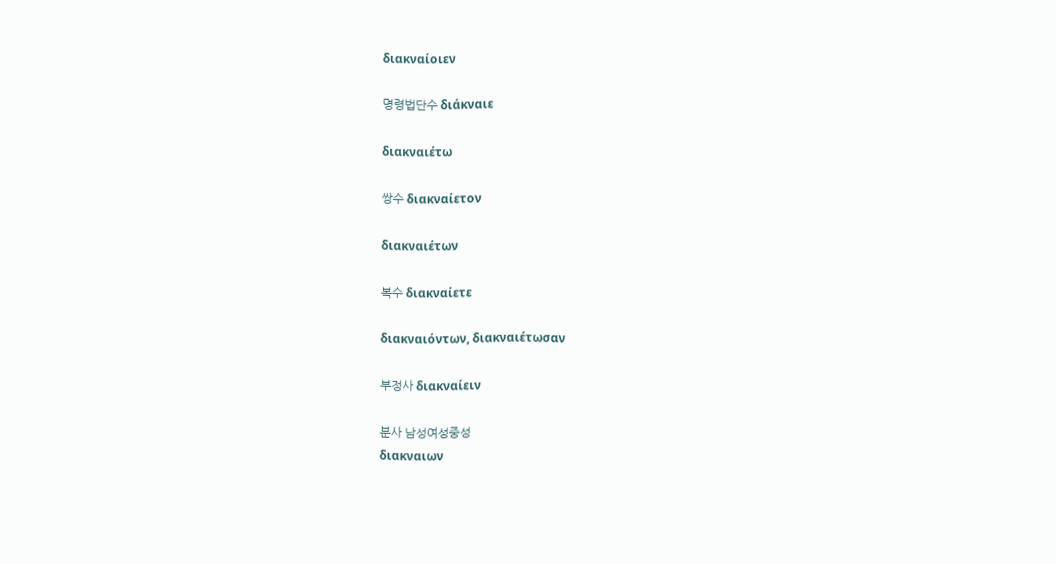διακναίοιεν

명령법단수 διάκναιε

διακναιέτω

쌍수 διακναίετον

διακναιέτων

복수 διακναίετε

διακναιόντων, διακναιέτωσαν

부정사 διακναίειν

분사 남성여성중성
διακναιων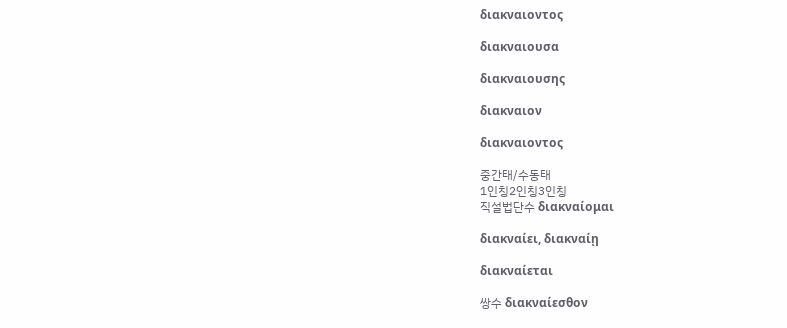διακναιοντος

διακναιουσα

διακναιουσης

διακναιον

διακναιοντος

중간태/수동태
1인칭2인칭3인칭
직설법단수 διακναίομαι

διακναίει, διακναίῃ

διακναίεται

쌍수 διακναίεσθον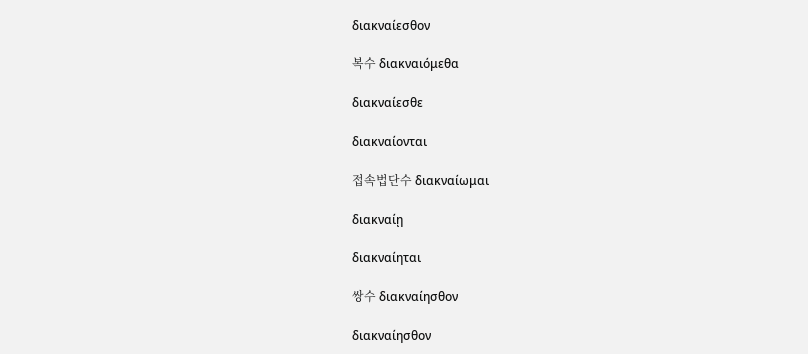διακναίεσθον

복수 διακναιόμεθα

διακναίεσθε

διακναίονται

접속법단수 διακναίωμαι

διακναίῃ

διακναίηται

쌍수 διακναίησθον

διακναίησθον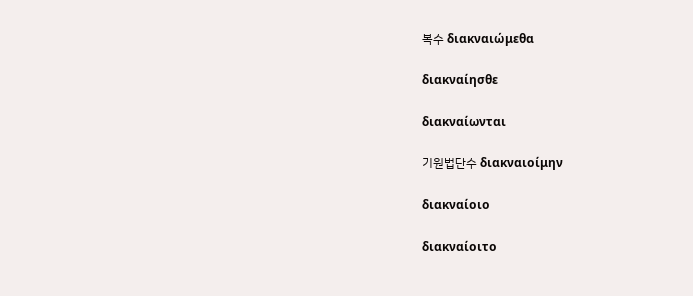복수 διακναιώμεθα

διακναίησθε

διακναίωνται

기원법단수 διακναιοίμην

διακναίοιο

διακναίοιτο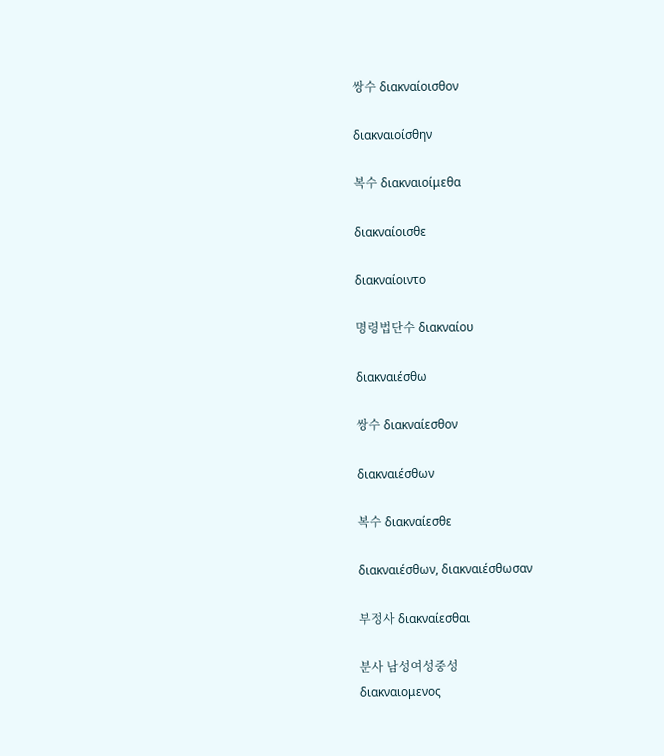쌍수 διακναίοισθον

διακναιοίσθην

복수 διακναιοίμεθα

διακναίοισθε

διακναίοιντο

명령법단수 διακναίου

διακναιέσθω

쌍수 διακναίεσθον

διακναιέσθων

복수 διακναίεσθε

διακναιέσθων, διακναιέσθωσαν

부정사 διακναίεσθαι

분사 남성여성중성
διακναιομενος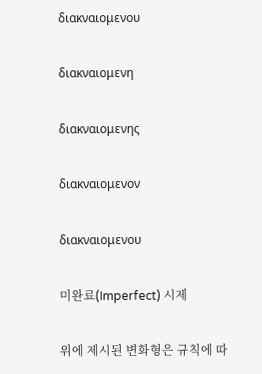διακναιομενου

διακναιομενη

διακναιομενης

διακναιομενον

διακναιομενου

미완료(Imperfect) 시제

위에 제시된 변화형은 규칙에 따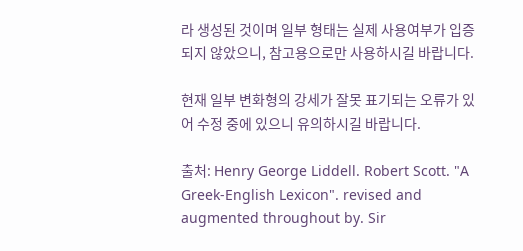라 생성된 것이며 일부 형태는 실제 사용여부가 입증되지 않았으니, 참고용으로만 사용하시길 바랍니다.

현재 일부 변화형의 강세가 잘못 표기되는 오류가 있어 수정 중에 있으니 유의하시길 바랍니다.

출처: Henry George Liddell. Robert Scott. "A Greek-English Lexicon". revised and augmented throughout by. Sir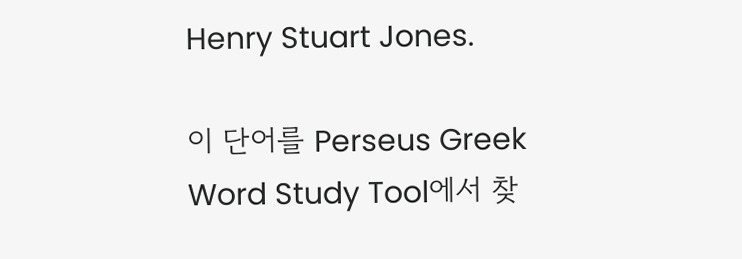Henry Stuart Jones.

이 단어를 Perseus Greek Word Study Tool에서 찾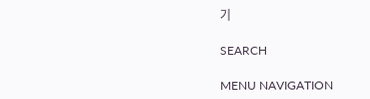기

SEARCH

MENU NAVIGATION